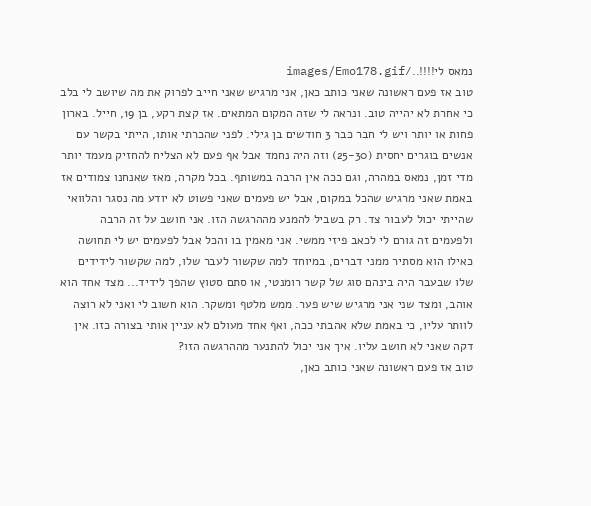נמאס לי!!!!../images/Emo178.gif
טוב אז פעם ראשונה שאני כותב כאן, אני מרגיש שאני חייב לפרוק את מה שיושב לי בלב כי אחרת לא יהייה טוב. ונראה לי שזה המקום המתאים. אז קצת רקע, בן 19, חייל. בארון פחות או יותר ויש לי חבר כבר 3 חודשים בן גילי. לפני שהכרתי אותו, הייתי בקשר עם אנשים בוגרים יחסית (25-30) וזה היה נחמד אבל אף פעם לא הצליח להחזיק מעמד יותר מדי זמן, נמאס במהרה, וגם ככה אין הרבה במשותף. בכל מקרה, מאז שאנחנו צמודים אז באמת שאני מרגיש שהכל במקום, אבל יש פעמים שאני פשוט לא יודע מה נסגר והלוואי שהייתי יכול לעבור צד. רק בשביל להמנע מההרגשה הזו. אני חושב על זה הרבה ולפעמים זה גורם לי לכאב פיזי ממשי. אני מאמין בו והכל אבל לפעמים יש לי תחושה כאילו הוא מסתיר ממני דברים, במיוחד למה שקשור לעבר שלו, למה שקשור לידידים שלו שבעבר היה בינהם סוג של קשר רומנטי, או סתם סטוץ שהפך לידיד... מצד אחד הוא אוהב, ומצד שני אני מרגיש שיש פער. ממש מלטף ומשקר. הוא חשוב לי ואני לא רוצה לוותר עליו, כי באמת שלא אהבתי ככה, ואף אחד מעולם לא עניין אותי בצורה כזו. אין דקה שאני לא חושב עליו. איך אני יכול להתנער מההרגשה הזו?
טוב אז פעם ראשונה שאני כותב כאן,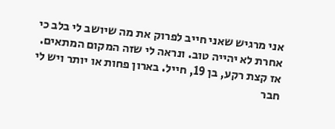אני מרגיש שאני חייב לפרוק את מה שיושב לי בלב כי אחרת לא יהייה טוב. ונראה לי שזה המקום המתאים. אז קצת רקע, בן 19, חייל. בארון פחות או יותר ויש לי חבר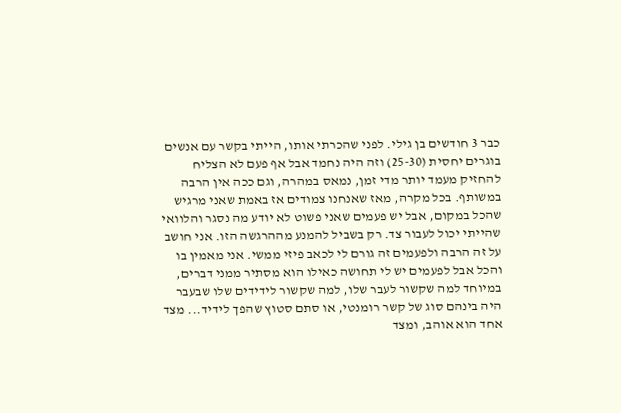כבר 3 חודשים בן גילי. לפני שהכרתי אותו, הייתי בקשר עם אנשים בוגרים יחסית (25-30) וזה היה נחמד אבל אף פעם לא הצליח להחזיק מעמד יותר מדי זמן, נמאס במהרה, וגם ככה אין הרבה במשותף. בכל מקרה, מאז שאנחנו צמודים אז באמת שאני מרגיש שהכל במקום, אבל יש פעמים שאני פשוט לא יודע מה נסגר והלוואי שהייתי יכול לעבור צד. רק בשביל להמנע מההרגשה הזו. אני חושב על זה הרבה ולפעמים זה גורם לי לכאב פיזי ממשי. אני מאמין בו והכל אבל לפעמים יש לי תחושה כאילו הוא מסתיר ממני דברים, במיוחד למה שקשור לעבר שלו, למה שקשור לידידים שלו שבעבר היה בינהם סוג של קשר רומנטי, או סתם סטוץ שהפך לידיד... מצד אחד הוא אוהב, ומצד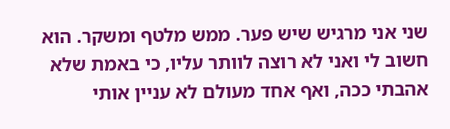שני אני מרגיש שיש פער. ממש מלטף ומשקר. הוא חשוב לי ואני לא רוצה לוותר עליו, כי באמת שלא אהבתי ככה, ואף אחד מעולם לא עניין אותי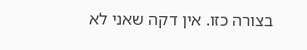בצורה כזו. אין דקה שאני לא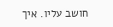חושב עליו. איך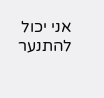אני יכול להתנער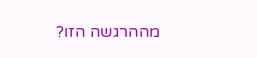מההרגשה הזו?